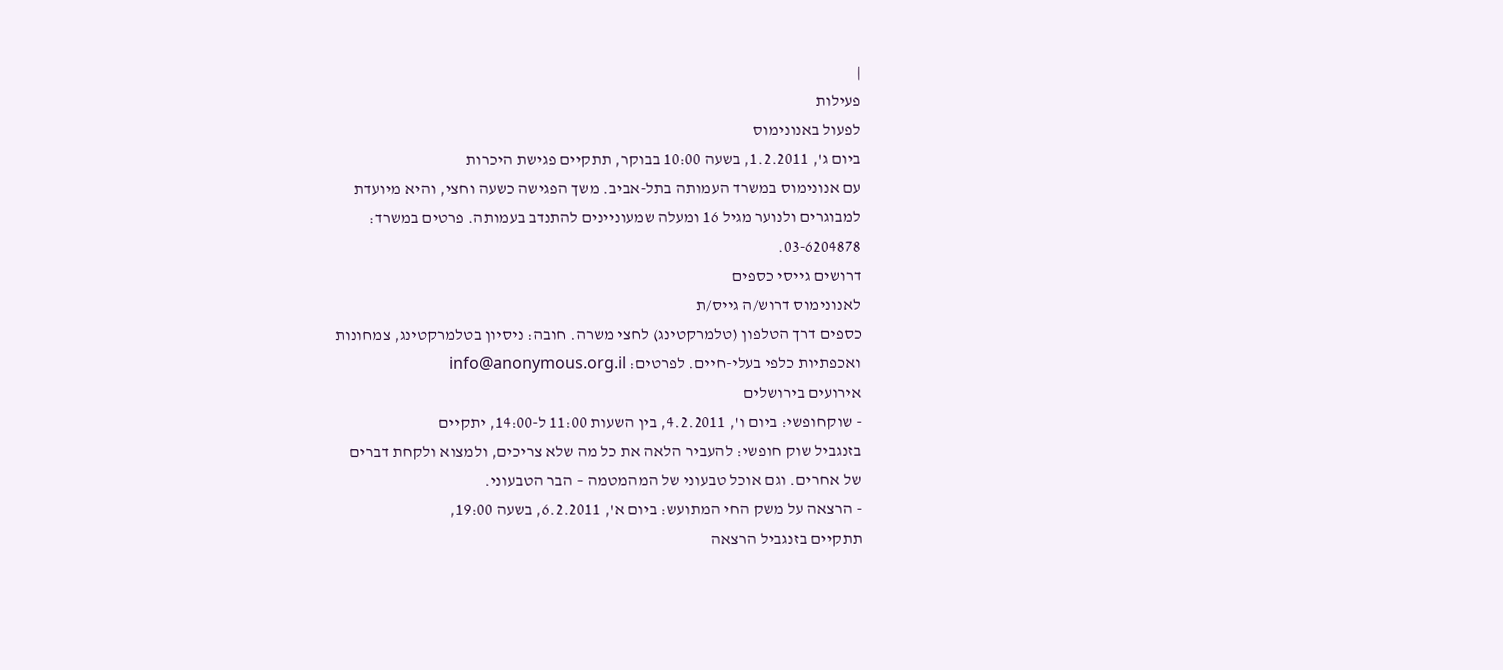|
פעילות
לפעול באנונימוס
ביום ג', 1.2.2011, בשעה 10:00 בבוקר, תתקיים פגישת היכרות
עם אנונימוס במשרד העמותה בתל-אביב. משך הפגישה כשעה וחצי, והיא מיועדת
למבוגרים ולנוער מגיל 16 ומעלה שמעוניינים להתנדב בעמותה. פרטים במשרד:
03-6204878.
דרושים גייסי כספים
לאנונימוס דרוש/ה גייס/ת
כספים דרך הטלפון (טלמרקטינג) לחצי משרה. חובה: ניסיון בטלמרקטינג, צמחונות
ואכפתיות כלפי בעלי-חיים. לפרטים: info@anonymous.org.il
אירועים בירושלים
- שוקחופשי: ביום ו', 4.2.2011, בין השעות 11:00 ל-14:00, יתקיים
בזנגביל שוק חופשי: להעביר הלאה את כל מה שלא צריכים, ולמצוא ולקחת דברים
של אחרים. וגם אוכל טבעוני של המהמטמה – הבר הטבעוני.
- הרצאה על משק החי המתועש: ביום א', 6.2.2011, בשעה 19:00,
תתקיים בזנגביל הרצאה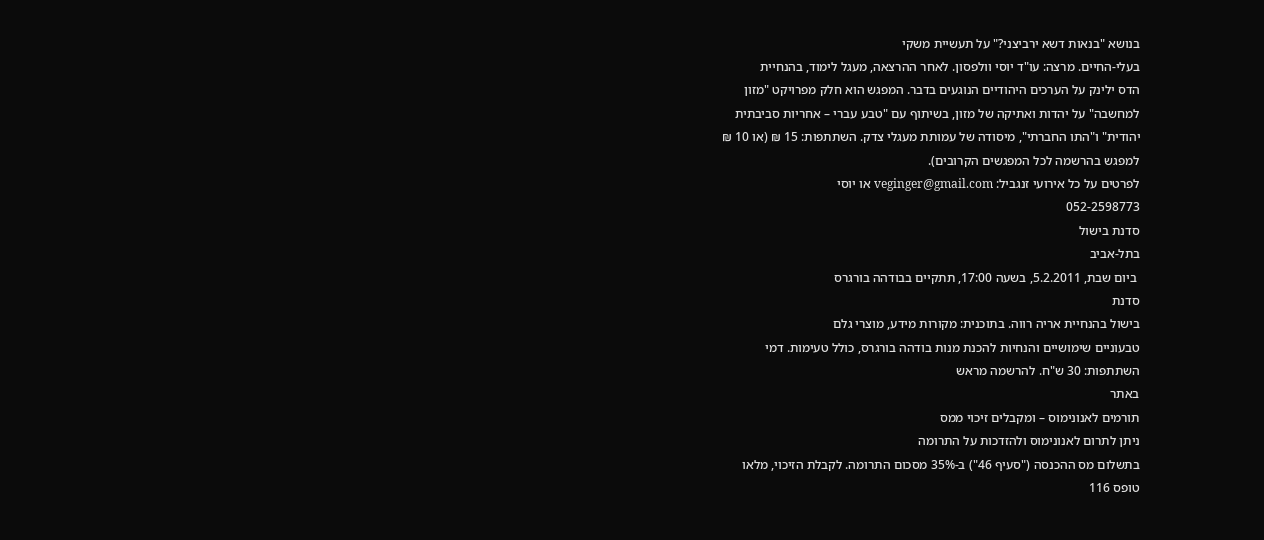בנושא "בנאות דשא ירביצני?" על תעשיית משקי
בעלי-החיים. מרצה: עו"ד יוסי וולפסון. לאחר ההרצאה, מעגל לימוד, בהנחיית
הדס ילינק על הערכים היהודיים הנוגעים בדבר. המפגש הוא חלק מפרויקט "מזון
למחשבה" על יהדות ואתיקה של מזון, בשיתוף עם "טבע עברי – אחריות סביבתית
יהודית" ו"התו החברתי", מיסודה של עמותת מעגלי צדק. השתתפות: 15 ₪ (או 10 ₪
למפגש בהרשמה לכל המפגשים הקרובים).
לפרטים על כל אירועי זנגביל: veginger@gmail.com או יוסי
052-2598773
סדנת בישול
בתל-אביב
 ביום שבת, 5.2.2011, בשעה 17:00, תתקיים בבודהה בורגרס
סדנת
בישול בהנחיית אריה רווה. בתוכנית: מקורות מידע, מוצרי גלם
טבעוניים שימושיים והנחיות להכנת מנות בודהה בורגרס, כולל טעימות. דמי
השתתפות: 30 ש"ח. להרשמה מראש
באתר
תורמים לאנונימוס – ומקבלים זיכוי ממס
ניתן לתרום לאנונימוס ולהזדכות על התרומה
בתשלום מס ההכנסה ("סעיף 46") ב-35% מסכום התרומה. לקבלת הזיכוי, מלאו
טופס 116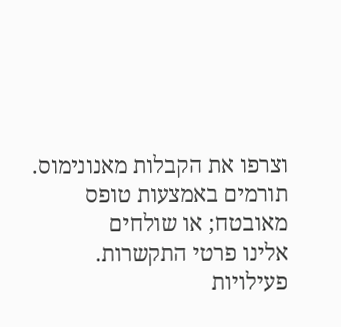וצרפו את הקבלות מאנונימוס.
תורמים באמצעות טופס
מאובטח; או שולחים
אלינו פרטי התקשרות.
פעילויות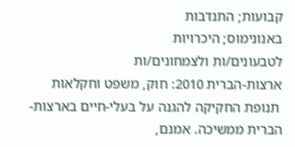קבועות; התנדבות
באנונימוס; היכרויות
לטבעונים/ות ולצמחונים/ות
ארצות-הברית 2010: חוק, משפט וחקלאות
 תנופת החקיקה להגנה על בעלי-חיים בארצות-הברית ממשיכה. אמנם,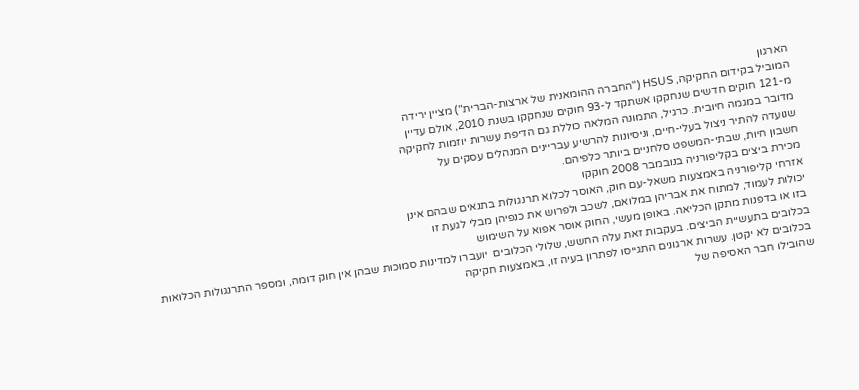הארגון
המוביל בקידום החקיקה, HSUS ("החברה ההומאנית של ארצות-הברית") מציין ירידה
מ-121 חוקים חדשים שנחקקו אשתקד ל-93 חוקים שנחקקו בשנת 2010, אולם עדיין
מדובר במגמה חיובית. כרגיל, התמונה המלאה כוללת גם הדיפת עשרות יוזמות לחקיקה
שנועדה להתיר ניצול בעלי-חיים, וניסיונות להרשיע עבריינים המנהלים עסקים על
חשבון חיות, שבתי-המשפט סלחניים ביותר כלפיהם.
מכירת ביצים בקליפורניה בנובמבר 2008 חוקקו
אזרחי קליפורניה באמצעות משאל-עם חוק, האוסר לכלוא תרנגולות בתנאים שבהם אינן
יכולות לעמוד, למתוח את אבריהן במלואם, לשכב ולפרוש את כנפיהן מבלי לגעת זו
בזו או בדפנות מתקן הכליאה. באופן מעשי, החוק אוסר אפוא על השימוש
בכלובים בתעשיית הביצים. בעקבות זאת עלה החשש, שלולי הכלובים  יועברו למדינות סמוכות שבהן אין חוק דומה, ומספר התרנגולות הכלואות
בכלובים לא יקטן. עשרות ארגונים התגייסו לפתרון בעיה זו, באמצעות חקיקה
שהובילו חבר האסיפה של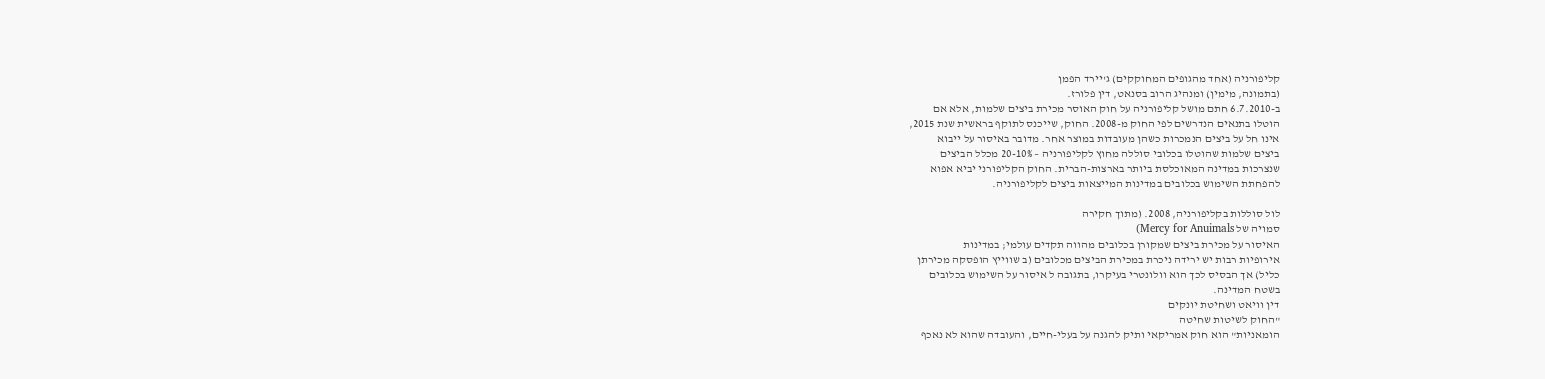קליפורניה (אחד מהגופים המחוקקים) ג'יירד הפמן
(בתמונה, מימין) ומנהיג הרוב בסנאט, דין פלורז.
ב-6.7.2010 חתם מושל קליפורניה על חוק האוסר מכירת ביצים שלמות, אלא אם
הוטלו בתנאים הנדרשים לפי החוק מ-2008. החוק, שייכנס לתוקף בראשית שנת 2015,
אינו חל על ביצים הנמכרות כשהן מעובדות במוצר אחר. מדובר באיסור על ייבוא
ביצים שלמות שהוטלו בכלובי סוללה מחוץ לקליפורניה – 20-10% מכלל הביצים
שנצרכות במדינה המאוכלסת ביותר בארצות-הברית. החוק הקליפורני יביא אפוא
להפחתת השימוש בכלובים במדינות המייצאות ביצים לקליפורניה.

לול סוללות בקליפורניה, 2008. (מתוך חקירה
סמויה של Mercy for Anuimals)
האיסור על מכירת ביצים שמקורן בכלובים מהווה תקדים עולמי; במדינות
אירופיות רבות יש ירידה ניכרת במכירת הביצים מכלובים (ב שווייץ הופסקה מכירתן
כליל) אך הבסיס לכך הוא וולונטרי בעיקרו, בתגובה ל איסור על השימוש בכלובים
בשטח המדינה.
דין וויאט ושחיטת יונקים
"החוק לשיטות שחיטה
הומאניות" הוא חוק אמריקאי ותיק להגנה על בעלי-חיים, והעובדה שהוא לא נאכף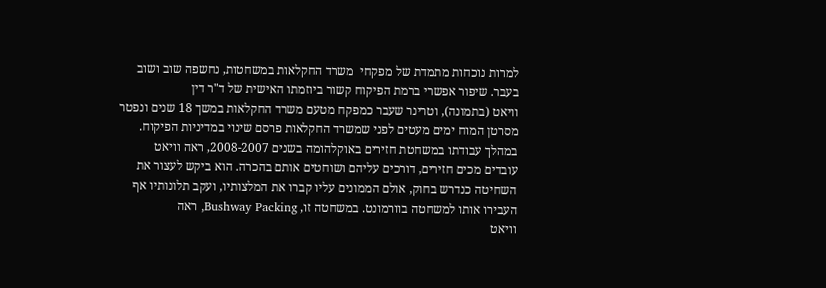למרות נוכחות מתמדת של מפקחי  משרד החקלאות במשחטות, נחשפה שוב ושוב
בעבר. שיפור אפשרי ברמת הפיקוח קשור ביוזמתו האישית של ד"ר דין
וויאט (בתמונה), וטרינר שעבר כמפקח מטעם משרד החקלאות במשך 18 שנים ונפטר
מסרטן המוח ימים מעטים לפני שמשרד החקלאות פרסם שינוי במדיניות הפיקוח.
במהלך עבודתו במשחטת חזירים באוקלהומה בשנים 2008-2007, ראה וויאט
עובדים מכים חזירים, דורכים עליהם ושוחטים אותם בהכרה. הוא ביקש לעצור את
השחיטה כנדרש בחוק, אולם הממונים עליו קברו את המלצותיו, ועקב תלונותיו אף
העבירו אותו למשחטה בוורמונט. במשחטה זו, Bushway Packing, ראה
וויאט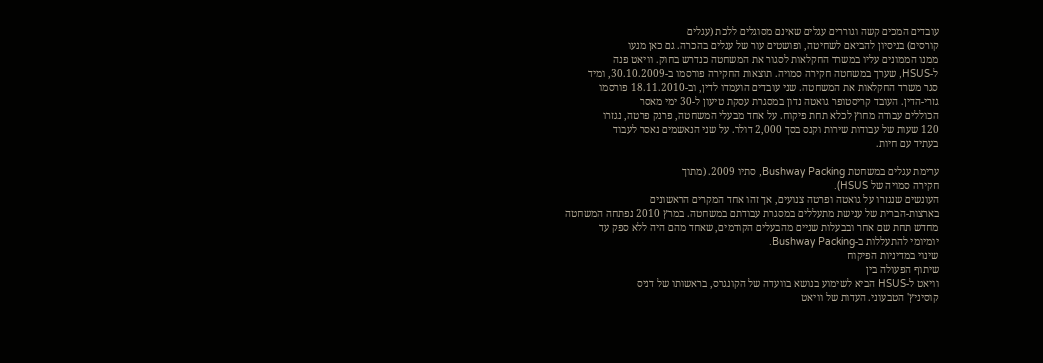עובדים המכים קשה וגוררים עגלים שאינם מסוגלים ללכת (עגלים
קורסים) בניסיון להביאם לשחיטה, ופושטים עור של עגלים בהכרה. גם כאן מנעו
ממנו הממונים עליו במשרד החקלאות לסגור את המשחטה כנדרש בחוק. וויאט פנה
ל-HSUS, שערך במשחטה חקירה סמויה. תוצאות החקירה פורסמו ב-30.10.2009, ומיד
סגר משרד החקלאות את המשחטה. שני עובדים הועמדו לדין, וב-18.11.2010 פורסמו
גזרי-הדין. העובד קריסטופר גואטה נדון במסגרת עסקת טיעון ל-30 ימי מאסר
הכוללים עבודה מחוץ לכלא תחת פיקוח. על אחד מבעלי המשחטה, פרנק פרטה, נגזרו
120 שעות של עבודות שירות וקנס בסך 2,000 דולר. על שני הנאשמים נאסר לעבוד
בעתיד עם חיות.

ערימת עגלים במשחטת Bushway Packing, סתיו 2009. (מתוך
חקירה סמויה של HSUS).
העונשים שנגזרו על גואטה ופרטה צנועים, אך זהו אחד המקרים הראשונים
בארצות-הברית של ענישת מתעללים במסגרת עבודתם במשחטה. במרץ 2010 נפתחה המשחטה
מחדש תחת שם אחר ובבעלות שניים מהבעלים הקודמים, שאחד מהם היה ללא ספק עד
יומיומי להתעללות ב-Bushway Packing.
שינוי במדיניות הפיקוח
שיתוף הפעולה בין
וויאט ל-HSUS הביא לשימוע בנושא בוועדה של הקונגרס, בראשותו של דניס
קוסיניץ' הטבעוני. העדות של וויאט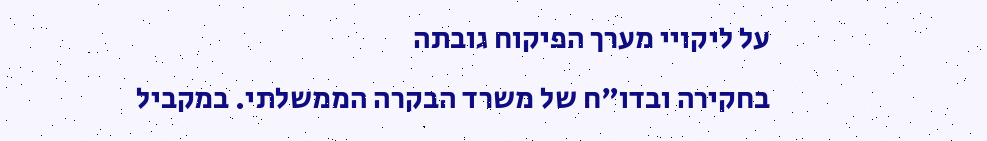על ליקויי מערך הפיקוח גובתה
בחקירה ובדו"ח של משרד הבקרה הממשלתי. במקביל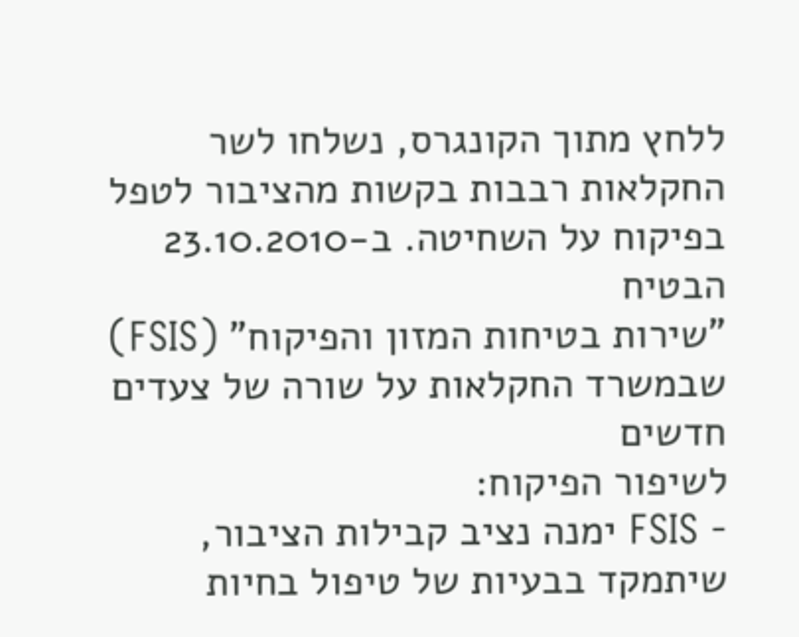ללחץ מתוך הקונגרס, נשלחו לשר
החקלאות רבבות בקשות מהציבור לטפל בפיקוח על השחיטה. ב-23.10.2010 הבטיח
"שירות בטיחות המזון והפיקוח" (FSIS) שבמשרד החקלאות על שורה של צעדים חדשים
לשיפור הפיקוח:
- FSIS ימנה נציב קבילות הציבור, שיתמקד בבעיות של טיפול בחיות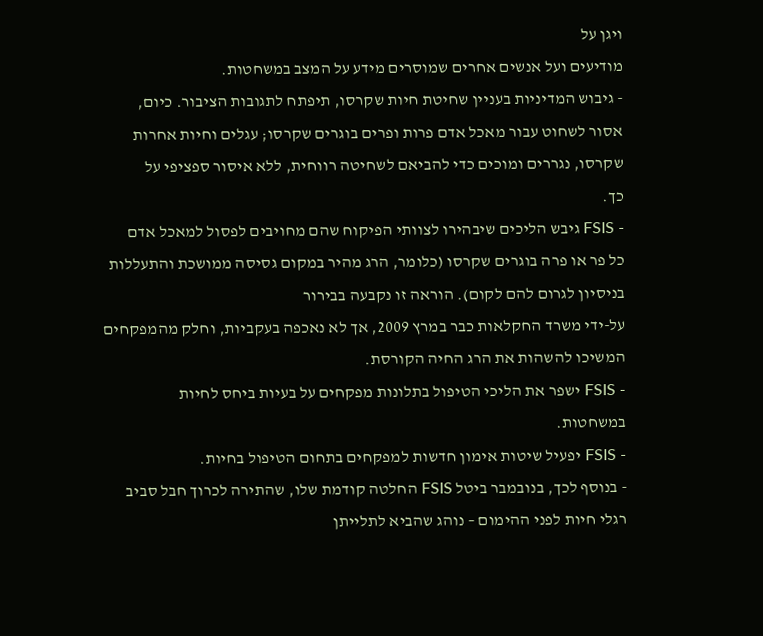ויגן על
מודיעים ועל אנשים אחרים שמוסרים מידע על המצב במשחטות.
- גיבוש המדיניות בעניין שחיטת חיות שקרסו, תיפתח לתגובות הציבור. כיום,
אסור לשחוט עבור מאכל אדם פרות ופרים בוגרים שקרסו; עגלים וחיות אחרות
שקרסו, נגררים ומוכים כדי להביאם לשחיטה רווחית, ללא איסור ספציפי על
כך.
- FSIS גיבש הליכים שיבהירו לצוותי הפיקוח שהם מחויבים לפסול למאכל אדם
כל פר או פרה בוגרים שקרסו (כלומר, הרג מהיר במקום גסיסה ממושכת והתעללות
בניסיון לגרום להם לקום). הוראה זו נקבעה בבירור
על-ידי משרד החקלאות כבר במרץ 2009, אך לא נאכפה בעקביות, וחלק מהמפקחים
המשיכו להשהות את הרג החיה הקורסת.
- FSIS ישפר את הליכי הטיפול בתלונות מפקחים על בעיות ביחס לחיות
במשחטות.
- FSIS יפעיל שיטות אימון חדשות למפקחים בתחום הטיפול בחיות.
- בנוסף לכך, בנובמבר ביטל FSIS החלטה קודמת שלו, שהתירה לכרוך חבל סביב
רגלי חיות לפני ההימום – נוהג שהביא לתלייתן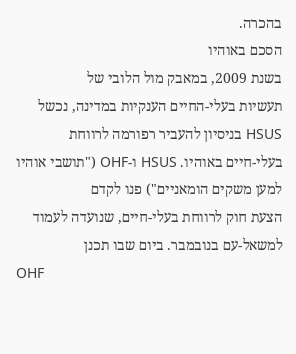בהכרה.
הסכם באוהיו
בשנת 2009, במאבק מול הלובי של
תעשיות בעלי-החיים הענקיות במדינה, נכשל HSUS בניסיון להעביר רפורמה לרווחת
בעלי-חיים באוהיו. HSUS ו-OHF ("תושבי אוהיו למען משקים הומאניים") פנו לקדם
הצעת חוק לרווחת בעלי-חיים, שנועדה לעמוד למשאל-עם בנובמבר. ביום שבו תכנן
OHF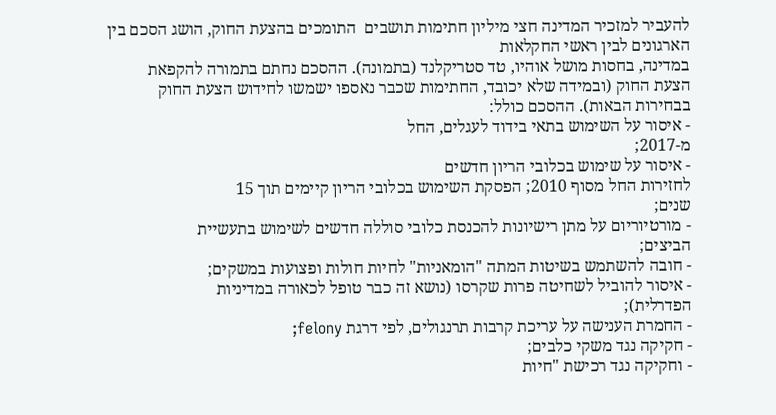להעביר למזכיר המדינה חצי מיליון חתימות תושבים  התומכים בהצעת החוק, הושג הסכם בין הארגונים לבין ראשי החקלאות
במדינה, בחסות מושל אוהיו, טד סטריקלנד (בתמונה). ההסכם נחתם בתמורה להקפאת
הצעת החוק (ובמידה שלא יכובד, החתימות שכבר נאספו ישמשו לחידוש הצעת החוק
בבחירות הבאות). ההסכם כולל:
- איסור על השימוש בתאי בידוד לעגלים, החל
מ-2017;
- איסור על שימוש בכלובי הריון חדשים
לחזירות החל מסוף 2010; הפסקת השימוש בכלובי הריון קיימים תוך 15
שנים;
- מורטיוריום על מתן רישיונות להכנסת כלובי סוללה חדשים לשימוש בתעשיית
הביצים;
- חובה להשתמש בשיטות המתה "הומאניות" לחיות חולות ופצועות במשקים;
- איסור להוביל לשחיטה פרות שקרסו (נושא זה כבר טופל לכאורה במדיניות
הפדרלית);
- החמרת הענישה על עריכת קרבות תרנגולים, לפי דרגת felony;
- חקיקה נגד משקי כלבים;
- וחקיקה נגד רכישת "חיות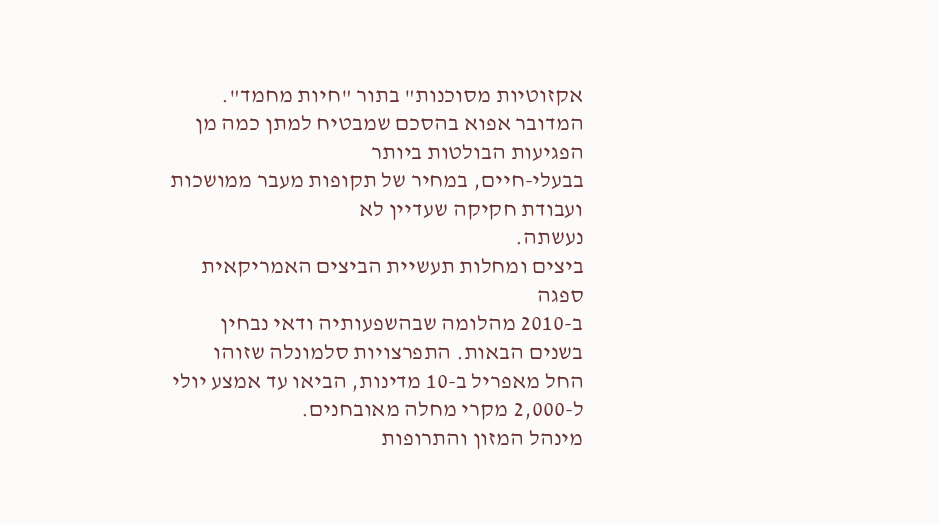אקזוטיות מסוכנות" בתור "חיות מחמד".
המדובר אפוא בהסכם שמבטיח למתן כמה מן הפגיעות הבולטות ביותר
בבעלי-חיים, במחיר של תקופות מעבר ממושכות ועבודת חקיקה שעדיין לא
נעשתה.
ביצים ומחלות תעשיית הביצים האמריקאית ספגה
ב-2010 מהלומה שבהשפעותיה ודאי נבחין בשנים הבאות. התפרצויות סלמונלה שזוהו
החל מאפריל ב-10 מדינות, הביאו עד אמצע יולי ל-2,000 מקרי מחלה מאובחנים.
מינהל המזון והתרופות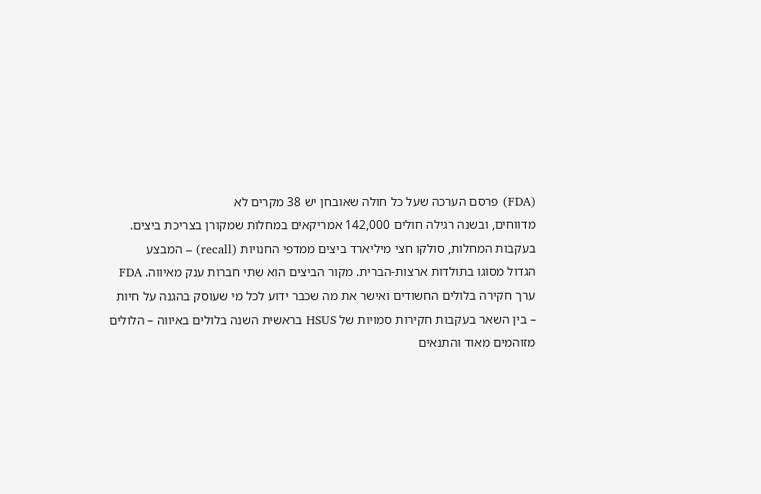(FDA) פרסם הערכה שעל כל חולה שאובחן יש 38 מקרים לא
מדווחים, ובשנה רגילה חולים 142,000 אמריקאים במחלות שמקורן בצריכת ביצים.
בעקבות המחלות, סולקו חצי מיליארד ביצים ממדפי החנויות (recall) – המבצע
הגדול מסוגו בתולדות ארצות-הברית. מקור הביצים הוא שתי חברות ענק מאיווה. FDA
ערך חקירה בלולים החשודים ואישר את מה שכבר ידוע לכל מי שעוסק בהגנה על חיות
– בין השאר בעקבות חקירות סמויות של HSUS בראשית השנה בלולים באיווה – הלולים
מזוהמים מאוד והתנאים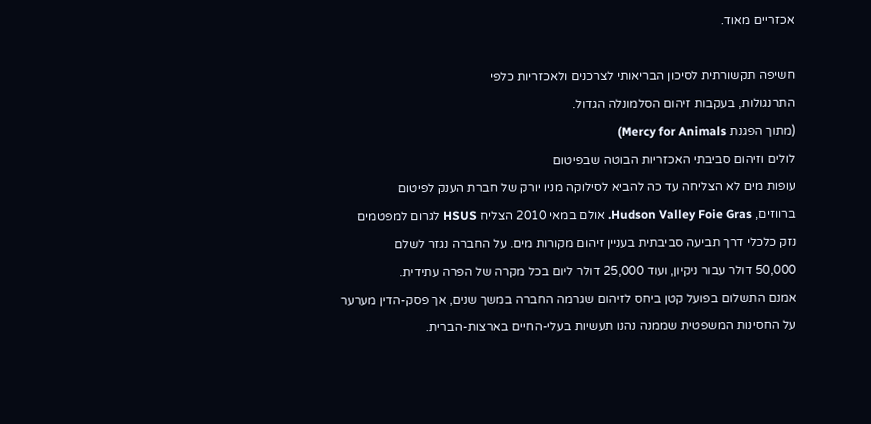אכזריים מאוד.

חשיפה תקשורתית לסיכון הבריאותי לצרכנים ולאכזריות כלפי
התרנגולות, בעקבות זיהום הסלמונלה הגדול.
(מתוך הפגנת Mercy for Animals)
לולים וזיהום סביבתי האכזריות הבוטה שבפיטום
עופות מים לא הצליחה עד כה להביא לסילוקה מניו יורק של חברת הענק לפיטום
ברווזים, Hudson Valley Foie Gras. אולם במאי 2010 הצליח HSUS לגרום למפטמים
נזק כלכלי דרך תביעה סביבתית בעניין זיהום מקורות מים. על החברה נגזר לשלם
50,000 דולר עבור ניקיון, ועוד 25,000 דולר ליום בכל מקרה של הפרה עתידית.
אמנם התשלום בפועל קטן ביחס לזיהום שגרמה החברה במשך שנים, אך פסק-הדין מערער
על החסינות המשפטית שממנה נהנו תעשיות בעלי-החיים בארצות-הברית.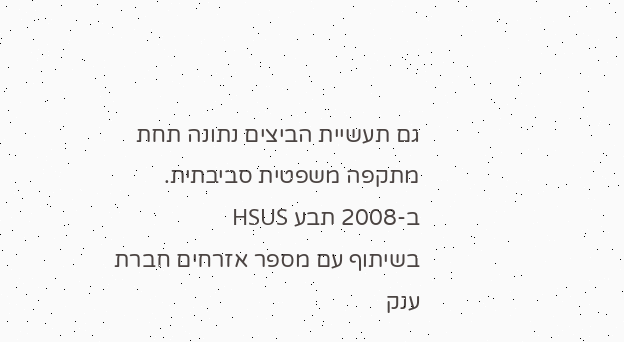גם תעשיית הביצים נתונה תחת מתקפה משפטית סביבתית. ב-2008 תבע HSUS
בשיתוף עם מספר אזרחים חברת ענק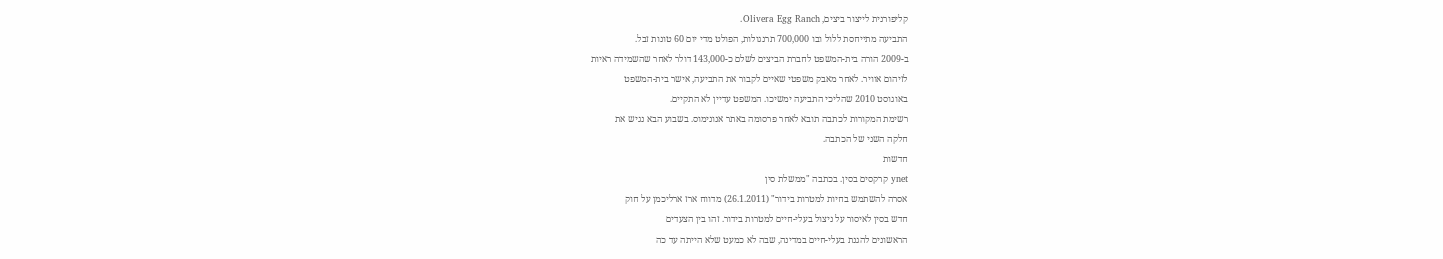קליפורנית לייצור ביצים, Olivera Egg Ranch.
התביעה מתייחסת ללול ובו 700,000 תרנגולות, הפולט מדי יום 60 טונות זבל.
ב-2009 הורה בית-המשפט לחברת הביצים לשלם כ-143,000 דולר לאחר שהשמידה ראיות
לזיהום אוויר. לאחר מאבק משפטי שאיים לקבור את התביעה, אישר בית-המשפט
באוגוסט 2010 שהליכי התביעה ימשיכו. המשפט עדיין לא התקיים.
רשימת המקורות לכתבה תובא לאחר פרסומה באתר אנונימוס. בשבוע הבא נגיש את
חלקה השני של הכתבה.
חדשות
ynet קרקסים בסין. בכתבה "ממשלת סין
אסרה להשתמש בחיות למטרות בידור" (26.1.2011) מדווח ארז ארליכמן על חוק
חדש בסין לאיסור על ניצול בעלי-חיים למטרות בידור. זהו בין הצעדים
הראשונים להגנת בעלי-חיים במדינה, שבה לא כמעט שלא הייתה עד כה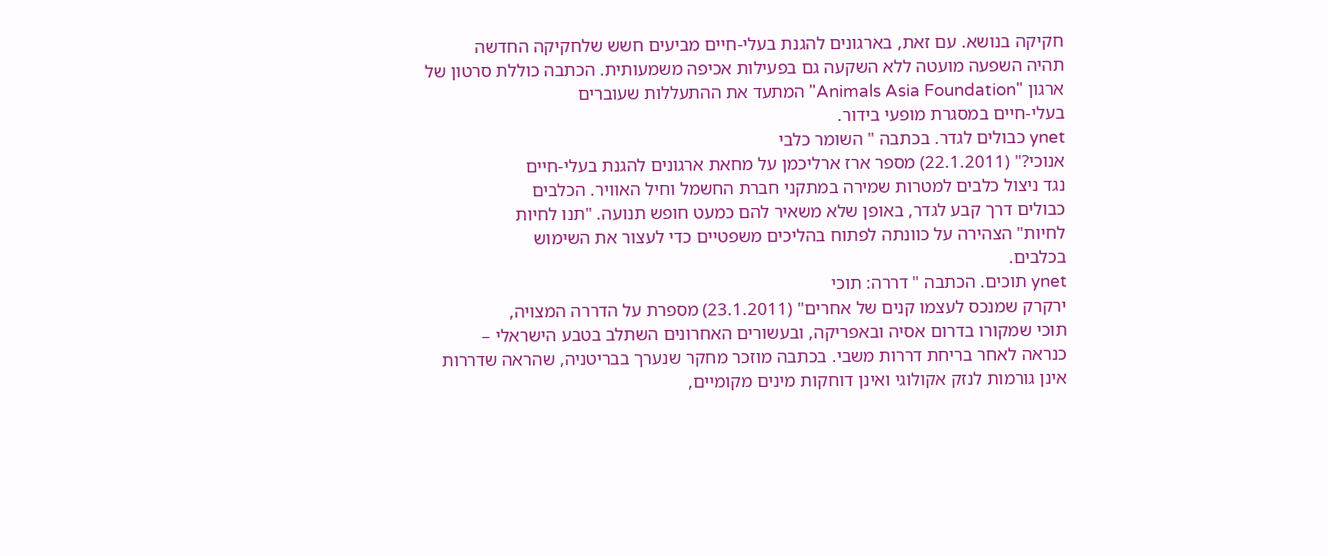חקיקה בנושא. עם זאת, בארגונים להגנת בעלי-חיים מביעים חשש שלחקיקה החדשה
תהיה השפעה מועטה ללא השקעה גם בפעילות אכיפה משמעותית. הכתבה כוללת סרטון של
ארגון "Animals Asia Foundation" המתעד את ההתעללות שעוברים
בעלי-חיים במסגרת מופעי בידור.
ynet כבולים לגדר. בכתבה " השומר כלבי
אנוכי?" (22.1.2011) מספר ארז ארליכמן על מחאת ארגונים להגנת בעלי-חיים
נגד ניצול כלבים למטרות שמירה במתקני חברת החשמל וחיל האוויר. הכלבים
כבולים דרך קבע לגדר, באופן שלא משאיר להם כמעט חופש תנועה. "תנו לחיות
לחיות" הצהירה על כוונתה לפתוח בהליכים משפטיים כדי לעצור את השימוש
בכלבים.
ynet תוכים. הכתבה " דררה: תוכי
ירקרק שמנכס לעצמו קנים של אחרים" (23.1.2011) מספרת על הדררה המצויה,
תוכי שמקורו בדרום אסיה ובאפריקה, ובעשורים האחרונים השתלב בטבע הישראלי –
כנראה לאחר בריחת דררות משבי. בכתבה מוזכר מחקר שנערך בבריטניה, שהראה שדררות
אינן גורמות לנזק אקולוגי ואינן דוחקות מינים מקומיים,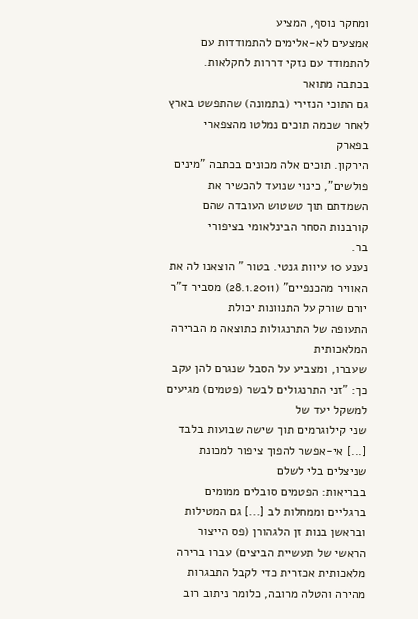ומחקר נוסף, המציע
אמצעים לא-אלימים להתמודדות עם להתמודד עם נזקי דררות לחקלאות. בכתבה מתואר
גם התוכי הנזירי (בתמונה) שהתפשט בארץ לאחר שכמה תוכים נמלטו מהצפארי בפארק
הירקון. תוכים אלה מכונים בכתבה "מינים פולשים", כינוי שנועד להכשיר את
השמדתם תוך טשטוש העובדה שהם קורבנות הסחר הבינלאומי בציפורי
בר.
נענע 10 עיוות גנטי. בטור " הוצאנו לה את
האוויר מהכנפיים" (28.1.2011) מסביר ד"ר יורם שורק על התנוונות יכולת
התעופה של התרנגולות כתוצאה מ הברירה המלאכותית
שעברו, ומצביע על הסבל שנגרם להן עקב כך: "זני התרנגולים לבשר (פטמים) מגיעים למשקל יעד של
שני קילוגרמים תוך שישה שבועות בלבד [...] אי-אפשר להפוך ציפור למכונת שניצלים בלי לשלם
בבריאות: הפטמים סובלים ממומים ברגליים וממחלות לב [...] גם המטילות
ובראשן בנות זן הלגהורן (פס הייצור הראשי של תעשיית הביצים) עברו ברירה
מלאכותית אכזרית כדי לקבל התבגרות מהירה והטלה מרובה, כלומר ניתוב רוב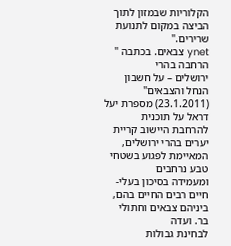הקלוריות שבמזון לתוך הביצה במקום לתנועת שרירים."
ynet צבאים. בכתבה " הרחבה בהרי
ירושלים – על חשבון הנחל והצבאים" (23.1.2011) מספרת יעל דראל על תוכנית
להרחבת היישוב קריית יערים בהרי ירושלים, המאיימת לפגוע בשטחי טבע נרחבים
ומעמידה בסיכון בעלי-חיים רבים החיים בהם, ביניהם צבאים וחתולי בר. ועדה
לבחינת גבולות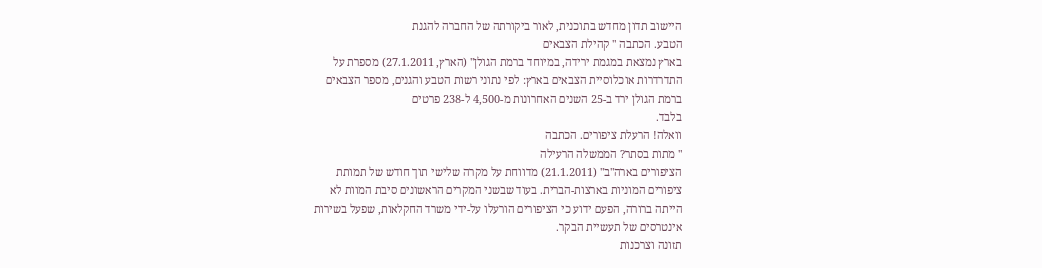היישוב תדון מחדש בתוכנית, לאור ביקורתה של החברה להגנת
הטבע. הכתבה " קהילת הצבאים
בארץ נמצאת במגמת ירידה, במיוחד ברמת הגולן" (הארץ, 27.1.2011) מספרת על
התדרדרות אוכלוסיית הצבאים בארץ: לפי נתוני רשות הטבע והגנים, מספר הצבאים
ברמת הגולן ירד ב-25 השנים האחרונות מ-4,500 ל-238 פרטים
בלבד.
וואלה! הרעלת ציפורים. הכתבה
" מתות בסתר? הממשלה הרעילה
הציפורים בארה"ב" (21.1.2011) מדווחת על מקרה שלישי תוך חודש של תמותת
ציפורים המוניות בארצות-הברית. בעוד שבשני המקרים הראשונים סיבת המוות לא
הייתה ברורה, הפעם ידוע כי הציפורים הורעלו על-ידי משרד החקלאות, שפעל בשירות
אינטרסים של תעשיית הבקר.
תזונה וצרכנות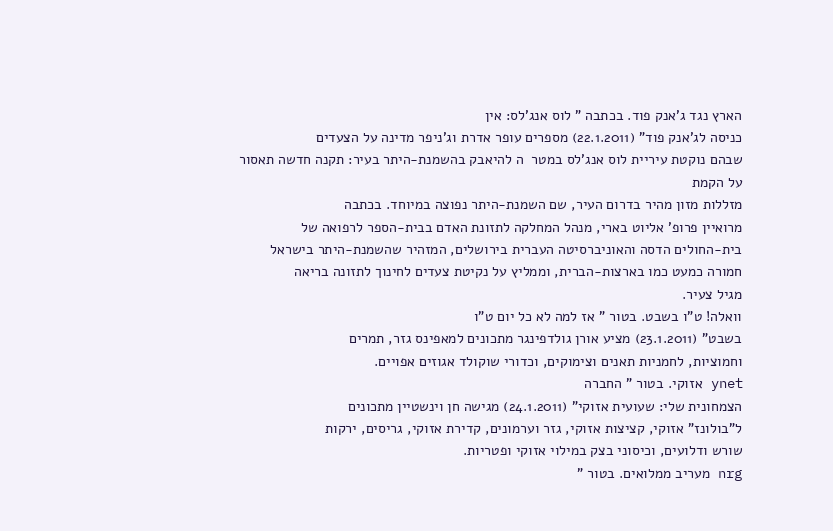הארץ נגד ג'אנק פוד. בכתבה " לוס אנג'לס: אין
כניסה לג'אנק פוד" (22.1.2011) מספרים עופר אדרת וג'ניפר מדינה על הצעדים
שבהם נוקטת עיריית לוס אנג'לס במטר  ה להיאבק בהשמנת-היתר בעיר: תקנה חדשה תאסור על הקמת
מזללות מזון מהיר בדרום העיר, שם השמנת-היתר נפוצה במיוחד. בכתבה
מרואיין פרופ' אליוט בארי, מנהל המחלקה לתזונת האדם בבית-הספר לרפואה של
בית-החולים הדסה והאוניברסיטה העברית בירושלים, המזהיר שהשמנת-היתר בישראל
חמורה כמעט כמו בארצות-הברית, וממליץ על נקיטת צעדים לחינוך לתזונה בריאה
מגיל צעיר.
וואלה! ט"ו בשבט. בטור " אז למה לא כל יום ט"ו
בשבט" (23.1.2011) מציע אורן גולדפינגר מתכונים למאפינס גזר, תמרים
וחמוציות, לחמניות תאנים וצימוקים, וכדורי שוקולד אגוזים אפויים.
ynet אזוקי. בטור " החברה
הצמחונית שלי: שעועית אזוקי" (24.1.2011) מגישה חן וינשטיין מתכונים
ל"בולונז" אזוקי, קציצות אזוקי, גזר וערמונים, קדירת אזוקי, גריסים, ירקות
שורש ודלועים, וכיסוני בצק במילוי אזוקי ופטריות.
nrg מעריב ממלואים. בטור "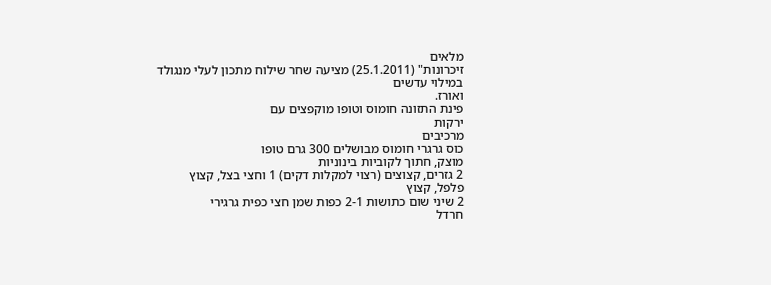מלאים
זיכרונות" (25.1.2011) מציעה שחר שילוח מתכון לעלי מנגולד במילוי עדשים
ואורז.
פינת התזונה חומוס וטופו מוקפצים עם
ירקות
מרכיבים
כוס גרגרי חומוס מבושלים 300 גרם טופו
מוצק, חתוך לקוביות בינוניות
2 גזרים, קצוצים (רצוי למקלות דקים) 1 וחצי בצל, קצוץ
פלפל, קצוץ
2 שיני שום כתושות 2-1 כפות שמן חצי כפית גרגירי
חרדל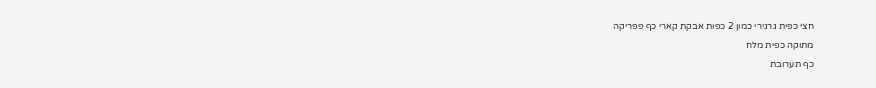חצי כפית גרגירי כמון 2 כפות אבקת קארי כף פפריקה
מתוקה כפית מלח
כף תערובת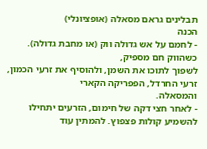תבלינים גראם מסאלה (אופציונלי)
הכנה
- לחמם על אש גדולה ווק (או מחבת גדולה). כשהווק חם מספיק,
לשפוך לתוכו את השמן, ולהוסיף את זרעי הכמון, זרעי החרדל, הפפריקה הקארי
והמסאלה.
- לאחר חצי דקה של חימום, הזרעים יתחילו להשמיע קולות פצפוץ. להמתין עוד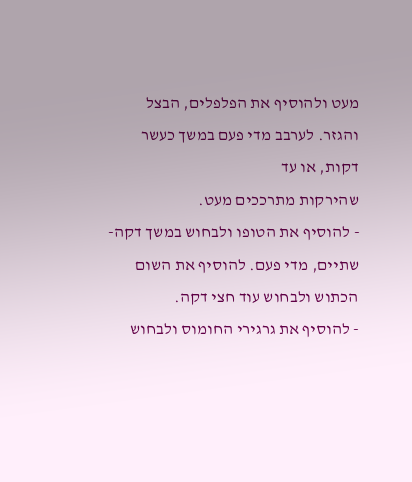מעט ולהוסיף את הפלפלים, הבצל והגזר. לערבב מדי פעם במשך כעשר דקות, או עד
שהירקות מתרככים מעט.
- להוסיף את הטופו ולבחוש במשך דקה-שתיים, מדי פעם. להוסיף את השום
הכתוש ולבחוש עוד חצי דקה.
- להוסיף את גרגירי החומוס ולבחוש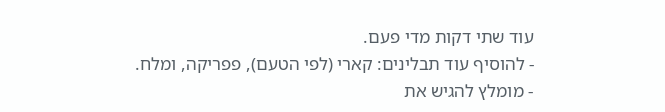עוד שתי דקות מדי פעם.
- להוסיף עוד תבלינים: קארי (לפי הטעם), פפריקה, ומלח.
- מומלץ להגיש את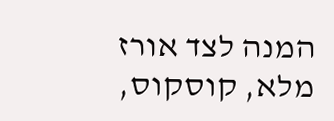המנה לצד אורז מלא, קוסקוס,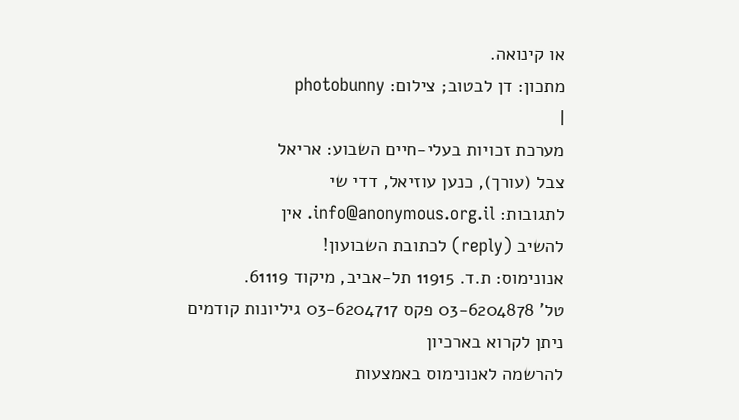או קינואה.
מתכון: דן לבטוב; צילום: photobunny
|
מערכת זכויות בעלי-חיים השבוע: אריאל
צבל (עורך), כנען עוזיאל, דדי שי
לתגובות: info@anonymous.org.il. אין
להשיב (reply) לכתובת השבועון!
אנונימוס: ת.ד. 11915 תל-אביב, מיקוד 61119.
טל' 03-6204878 פקס 03-6204717 גיליונות קודמים
ניתן לקרוא בארכיון
להרשמה לאנונימוס באמצעות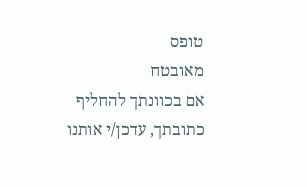טופס
מאובטח
אם בכוונתך להחליף כתובתך, עדכן/י אותנו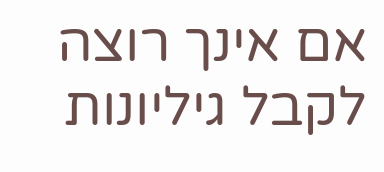אם אינך רוצה לקבל גיליונות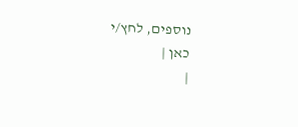נוספים, לחץ/י
כאן |
|